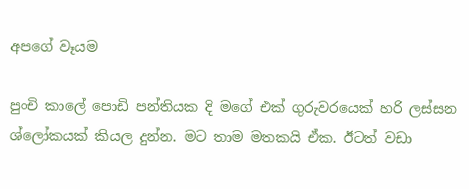අපගේ වෑයම

පුංචි කාලේ පොඩි පන්තියක දි මගේ එක් ගුරුවරයෙක් හරි ලස්සන ශ්ලෝකයක් කියල දුන්න. මට තාම මතකයි ඒක. ඊටත් වඩා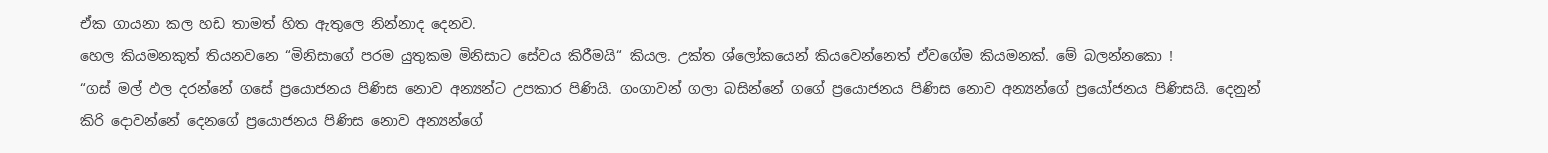ඒක ගායනා කල හඩ තාමත් හිත ඇතුලෙ නින්නාද දෙනව.
හෙල කියමනකුත් තියනවනෙ “මිනිසාගේ පරම යුතුකම මිනිසාට සේවය කිරීමයි“ කියල. උක්ත ශ්ලෝකයෙන් කියවෙන්නෙත් ඒවගේම කියමනක්. මේ බලන්නකො !
“ගස් මල් ඵල දරන්නේ ගසේ ප්‍රයොජනය පිණිස නොව අන්‍යන්ට උපකාර පිණියි. ගංගාවන් ගලා බසින්නේ ගගේ ප්‍රයොජනය පිණිස නොව අන්‍යන්ගේ ප්‍රයෝජනය පිණිසයි. දෙනුන් කිරි දොවන්නේ දෙනගේ ප්‍රයොජනය පිණිස නොව අන්‍යන්ගේ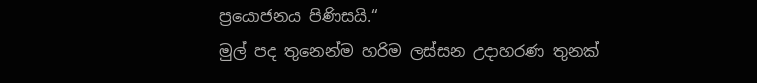ප්‍රයොජනය පිණිසයි.“
මුල් පද තුනෙන්ම හරිම ලස්සන උදාහරණ තුනක්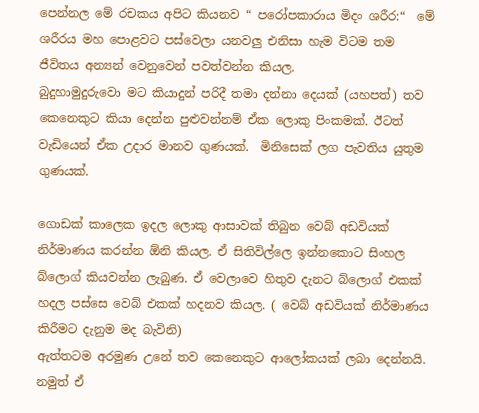පෙන්නල මේ රචකය අපිට කියනව “ පරෝපකාරාය මිදං ශරීර:“  මේ ශරීරය මහ පොළවට පස්වෙලා යනවලු එනිසා හැම විටම තම ජීවිතය අන්‍යන් වෙනුවෙන් පවත්වන්න කියල.
බුදුහාමුදුරුවො මට කියාදුන් පරිදී තමා දන්නා දෙයක් (යහපත්) තව කෙනෙකුට කියා දෙන්න පුළුවන්නම් ඒක ලොකු පිංකමක්. ඊටත් වැඩියෙන් ඒක උදාර මානව ගුණයක්.  මිනිසෙක් ලග පැවතිය යුතුම ගුණයක්.

ගොඩක් කාලෙක ඉදල ලොකු ආසාවක් තිබුන වෙබ් අඩවියක් නිර්මාණය කරන්න ඕනි කියල. ඒ සිතිවිල්ලෙ ඉන්නකොට සිංහල බ්ලොග් කියවන්න ලැබුණ. ඒ වෙලාවෙ හිතුව දැනට බ්ලොග් එකක් හදල පස්සෙ වෙබ් එකක් හදනව කියල. ( වෙබ් අඩවියක් නිර්මාණය කිරීමට දැනුම මද බැවිනි)
ඇත්තටම අරමුණ උනේ තව කෙනෙකුට ආලෝකයක් ලබා දෙන්නයි. නමුත් ඒ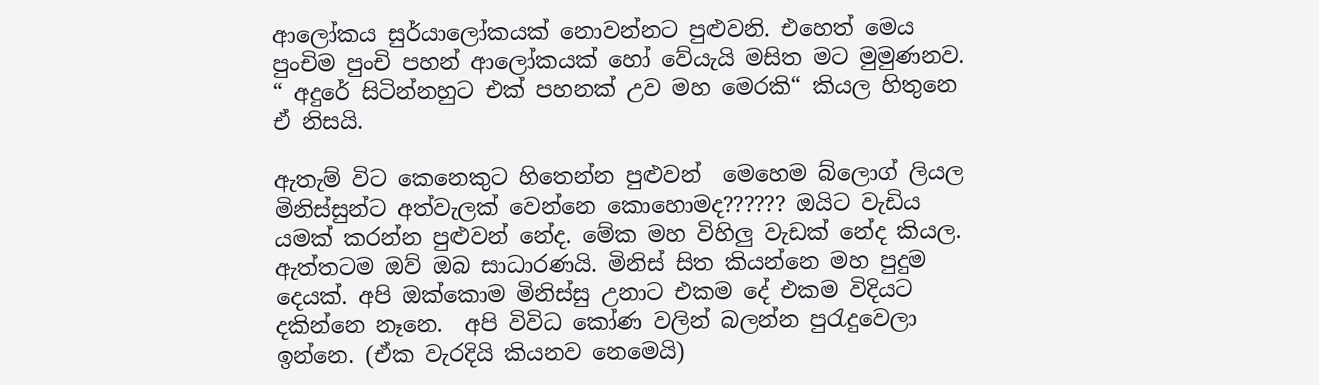ආලෝකය සුර්යාලෝකයක් නොවන්නට පුළුවනි. එහෙත් මෙය පුංචිම පුංචි පහන් ආලෝකයක් හෝ වේයැයි මසිත මට මුමුණනව. “ අදුරේ සිටින්නහුට එක් පහනක් උව මහ මෙරකි“ කියල හිතුනෙ ඒ නිසයි.

ඇතැම් විට කෙනෙකුට හිතෙන්න පුළුවන්  මෙහෙම බ්ලොග් ලියල මිනිස්සුන්ට අත්වැලක් වෙන්නෙ කොහොමද?????? ඔයිට වැඩිය යමක් කරන්න පුළුවන් නේද. මේක මහ විහිලු වැඩක් නේද කියල.
ඇත්තටම ඔව් ඔබ සාධාරණයි. මිනිස් සිත කියන්නෙ මහ පුදුම දෙයක්. අපි ඔක්කොම මිනිස්සු උනාට එකම දේ එකම විදියට දකින්නෙ නෑනෙ.  අපි විවිධ කෝණ වලින් බලන්න පුරැදුවෙලා ඉන්නෙ. (ඒක වැරදියි කියනව නෙමෙයි)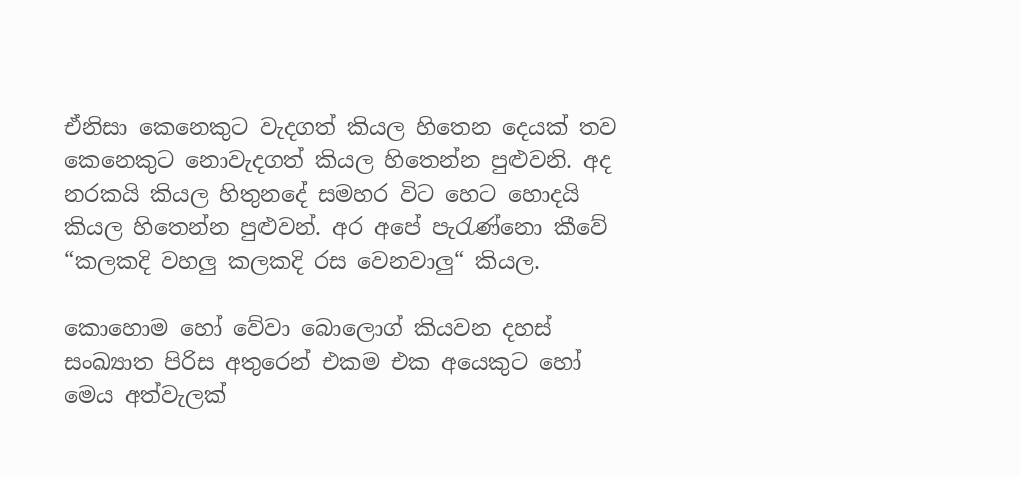ඒනිසා කෙනෙකුට වැදගත් කියල හිතෙන දෙයක් තව කෙනෙකුට නොවැදගත් කියල හිතෙන්න පුළුවනි. අද නරකයි කියල හිතුනදේ සමහර විට හෙට හොදයි කියල හිතෙන්න පුළුවන්. අර අපේ පැරැණ්නො කීවේ “කලකදි වහලු කලකදි රස වෙනවාලු“ කියල.

කොහොම හෝ වේවා බොලොග් කියවන දහස් සංඛ්‍යාත පිරිස අතුරෙන් එකම එක අයෙකුට හෝ මෙය අත්වැලක්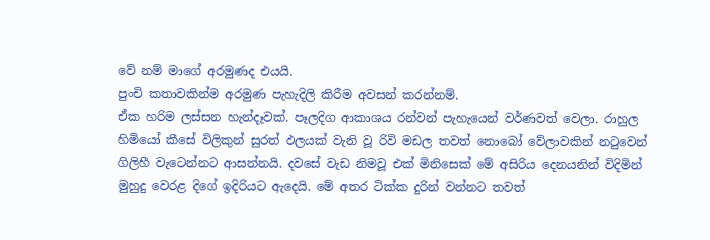වේ නම් මාගේ අරමුණද එයයි.
පුංචි කතාවකින්ම අරමුණ පැහැදිලි කිරීම අවසන් කරන්නම්.
ඒක හරිම ලස්සන හැන්දෑවක්. පෑලදිග ආකාශය රන්වන් පැහැයෙන් වර්ණවත් වෙලා. රාහුල හිමියෝ කීසේ විලිකුන් සුරත් ඵලයක් වැනි වූ රිවි මඩල තවත් නොබෝ වේලාවකින් නටුවෙන් ගිලිහී වැටෙන්නට ආසන්නයි. දවසේ වැඩ නිමවූ එක් මිනිසෙක් මේ අසිරිය දෙනයනින් විදිමින් මුහුදු වෙරළ දිගේ ඉදිරියට ඇදෙයි. මේ අතර ටික්ක දුරින් වන්නට තවත්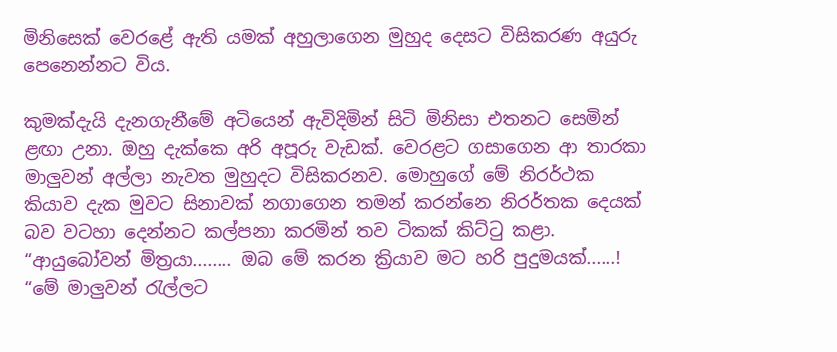මිනිසෙක් වෙරළේ ඇති යමක් අහුලාගෙන මුහුද දෙසට විසිකරණ අයුරු පෙනෙන්නට විය.

කුමක්දැයි දැනගැනීමේ අටියෙන් ඇවිදිමින් සිටි මිනිසා එතනට සෙමින් ළඟා උනා. ඔහු දැක්කෙ අරි අපූරු වැඩක්. වෙරළට ගසාගෙන ආ තාරකා මාලුවන් අල්ලා නැවත මුහුදට විසිකරනව. මොහුගේ මේ නිරර්ථක කියාව දැක මුවට සිනාවක් නගාගෙන තමන් කරන්නෙ නිරර්තක දෙයක් බව වටහා දෙන්නට කල්පනා කරමින් තව ටිකක් කිට්ටු කළා.
“ආයුබෝවන් මිත්‍රයා........ ඔබ මේ කරන ක්‍රියාව මට හරි පුදුමයක්......!
“මේ මාලුවන් රැල්ලට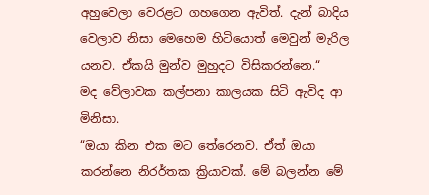අහුවෙලා වෙරළට ගහගෙන ඇවිත්. දැන් බාදිය වෙලාව නිසා මෙහෙම හිටියොත් මෙවුන් මැරිල යනව. ඒකයි මුන්ව මුහුදට විසිකරන්නෙ.“
මද වේලාවක කල්පනා කාලයක සිටි ඇවිද ආ මිනිසා.
“ඔයා කින එක මට තේරෙනව. ඒත් ඔයා කරන්නෙ නිරර්තක ක්‍රියාවක්. මේ බලන්න මේ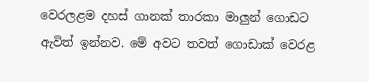වෙරලළම දහස් ගානක් තාරකා මාලුන් ගොඩට ඇවිත් ඉන්නව. මේ අවට තවත් ගොඩාක් වෙරළ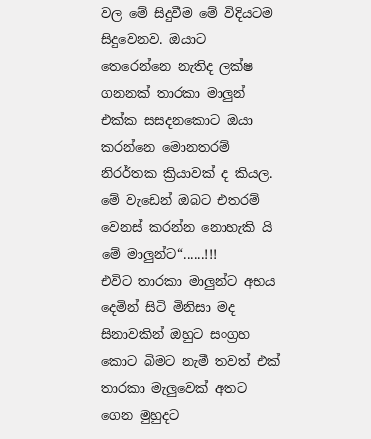වල මේ සිදුවීම මේ විදියටම සිදුවෙනව. ඔයාට තෙරෙන්නෙ නැතිද ලක්ෂ ගනනක් තාරකා මාලුන් එක්ක සසදනකොට ඔයා කරන්නෙ මොනතරම් නිරර්තක ක්‍රියාවක් ද කියල. මේ වැඩෙන් ඔබට එතරම් වෙනස් කරන්න නොහැකි යි මේ මාලුන්ට“......!!!
එවිට තාරකා මාලුන්ට අභය දෙමින් සිටි මිනිසා මද සිනාවකින් ඔහුට සංග්‍රහ කොට බිමට නැමී තවත් එක් තාරකා මැලුවෙක් අතට ගෙන මුහුදට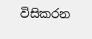විසිකරන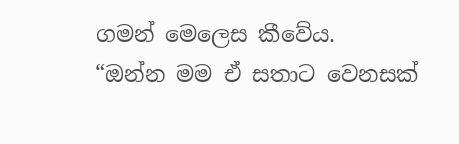ගමන් මෙලෙස කීවේය.
“ඔන්න මම ඒ සතාට වෙනසක්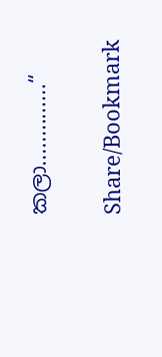කලා..............“

Share/Bookmark